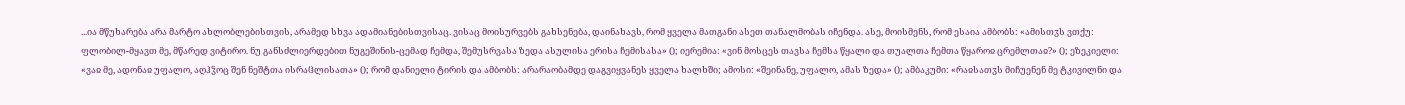...ია მწუხარება არა მარტო ახლობლებისთვის, არამედ სხვა ადამიანებისთვისაც. ვისაც მოისურვებს გახსენება, დაინახავს, რომ ყველა მათგანი ასეთ თანალმობას იჩენდა. ასე, მოისმენს, რომ ესაია ამბობს: «ამისთჳს ვთქუ: ფლობილ-მყავთ მე, მწარედ ვიტირო. ნუ განსძლიერდებით ნუგეშინის-ცემად ჩემდა, შემუსრვასა ზედა ასულისა ერისა ჩემისასა» (); იერემია: «ვინ მოსცეს თავსა ჩემსა წყალი და თუალთა ჩემთა წყაროჲ ცრემლთაჲ?» (); ეზეკიელი: «ვაჲ მე, ადონაჲ უფალო, აღჰჴოც შენ ნეშტთა ისრაჱლისათა» (); რომ დანიელი ტირის და ამბობს: არარაობამდე დაგვიყვანეს ყველა ხალხში; ამოსი: «შეინანე, უფალო, ამას ზედა» (); ამბაკუმი: «რაჲსათჳს მიჩუენენ მე ტკივილნი და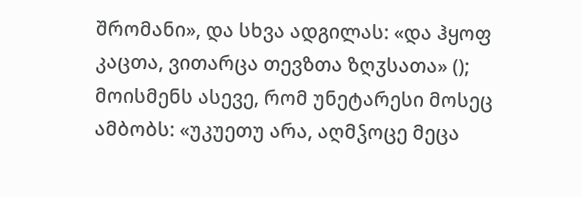შრომანი», და სხვა ადგილას: «და ჰყოფ კაცთა, ვითარცა თევზთა ზღჳსათა» (); მოისმენს ასევე, რომ უნეტარესი მოსეც ამბობს: «უკუეთუ არა, აღმჴოცე მეცა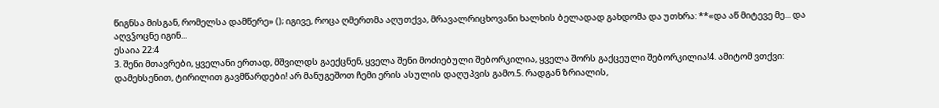წიგნსა მისგან, რომელსა დამწერე» (); იგივე, როცა ღმერთმა აღუთქვა, მრავალრიცხოვანი ხალხის ბელადად გახდომა და უთხრა: **«და აწ მიტევე მე... და აღვჴოცნე იგინ...
ესაია 22:4
3. შენი მთავრები, ყველანი ერთად, მშვილდს გაექცნენ, ყველა შენი მოძიებული შებორკილია, ყველა შორს გაქცეული შებორკილია!4. ამიტომ ვთქვი: დამეხსენით, ტირილით გავმწარდები! არ მანუგეშოთ ჩემი ერის ასულის დაღუპვის გამო.5. რადგან ზრიალის,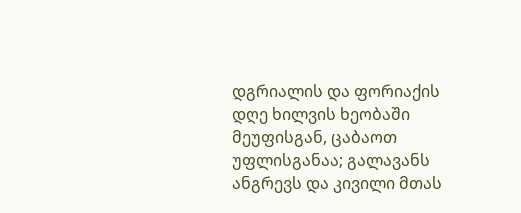დგრიალის და ფორიაქის დღე ხილვის ხეობაში მეუფისგან, ცაბაოთ უფლისგანაა; გალავანს ანგრევს და კივილი მთას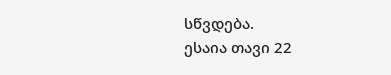სწვდება.
ესაია თავი 22